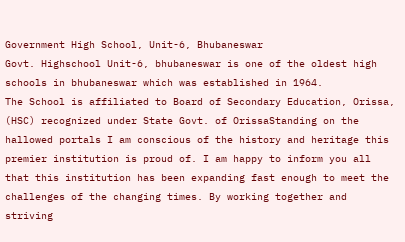Government High School, Unit-6, Bhubaneswar
Govt. Highschool Unit-6, bhubaneswar is one of the oldest high schools in bhubaneswar which was established in 1964.
The School is affiliated to Board of Secondary Education, Orissa, (HSC) recognized under State Govt. of OrissaStanding on the hallowed portals I am conscious of the history and heritage this premier institution is proud of. I am happy to inform you all that this institution has been expanding fast enough to meet the challenges of the changing times. By working together and striving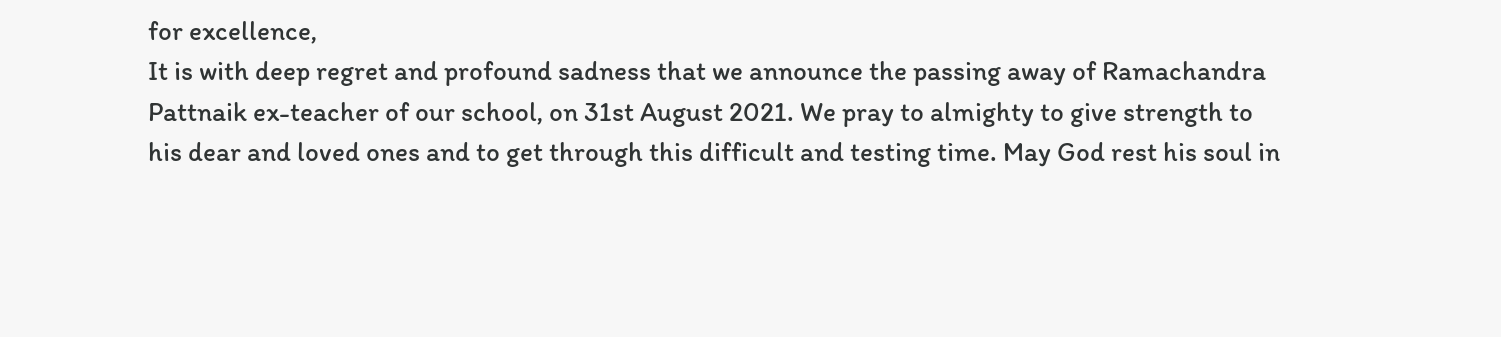for excellence,
It is with deep regret and profound sadness that we announce the passing away of Ramachandra Pattnaik ex-teacher of our school, on 31st August 2021. We pray to almighty to give strength to his dear and loved ones and to get through this difficult and testing time. May God rest his soul in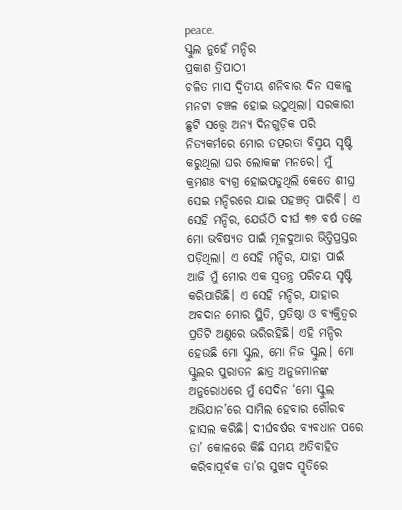peace.
ସ୍କୁଲ ନୁହେଁ ମନ୍ଦିର
ପ୍ରକାଶ ତ୍ରିପାଠୀ
ଚଳିତ ମାସ ଦ୍ୱିତୀୟ ଶନିବାର ଦିନ ସକାଳୁ ମନଟା ଚଞ୍ଚଳ ହୋଇ ଉଠୁଥିଲା। ସରକାରୀ ଛୁଟି ସତ୍ତ୍ୱେ ଅନ୍ୟ ଦିନଗୁଡ଼ିକ ପରି ନିତ୍ୟକର୍ମରେ ମୋର ତତ୍ପରତା ବିସ୍ମୟ ସୃଷ୍ଟି କରୁଥିଲା ଘର ଲୋକଙ୍କ ମନରେ। ମୁଁ କ୍ରମଶଃ ବ୍ୟଗ୍ର ହୋଇପଡୁଥିଲି କେତେ ଶୀଘ୍ର ସେଇ ମନ୍ଦିରରେ ଯାଇ ପହଞ୍ଚତ୍ ପାରିବି। ଏ ସେହି ମନ୍ଦିର, ଯେଉଁଠି ଦୀର୍ଘ ୩୭ ବର୍ଷ ତଳେ ମୋ ଭବିଷ୍ୟତ ପାଇଁ ମୂଳଦୁଆର ଭିତ୍ତିପ୍ରସ୍ତର ପଡ଼ିଥିଲା। ଏ ସେହି ମନ୍ଦିର, ଯାହା ପାଇଁ ଆଜି ମୁଁ ମୋର ଏକ ସ୍ବତନ୍ତ୍ର ପରିଚୟ ସୃଷ୍ଟି କରିପାରିଛି। ଏ ସେହି ମନ୍ଦିର, ଯାହାର ଅବଦାନ ମୋର ସ୍ଥିତି, ପ୍ରତିଷ୍ଠା ଓ ବ୍ୟକ୍ତିତ୍ୱର ପ୍ରତିଟି ଅଣୁରେ ଭରିରହିଛି। ଏହି ମନ୍ଦିର ହେଉଛି ମୋ ସ୍କୁଲ, ମୋ ନିଜ ସ୍କୁଲ। ମୋ ସ୍କୁଲର ପୁରାତନ ଛାତ୍ର ଅନୁଜମାନଙ୍କ ଅନୁରୋଧରେ ମୁଁ ସେଦିନ ‘ମୋ ସ୍କୁଲ ଅଭିଯାନ’ରେ ସାମିଲ ହେବାର ଗୌରବ ହାସଲ କରିଛି। ଦୀର୍ଘବର୍ଷର ବ୍ୟବଧାନ ପରେ ତା’ କୋଳରେ କିଛି ସମୟ ଅତିବାହିତ କରିବାପୂର୍ବକ ତା’ର ସୁଖଦ ସ୍ମୃତିରେ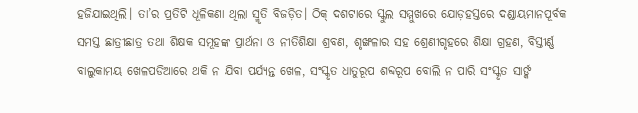ହଜିଯାଇଥିଲି। ତା’ର ପ୍ରତିଟି ଧୂଳିକଣା ଥିଲା ସ୍ମୃତି ବିଜଡ଼ିତ। ଠିକ୍ ଦଶଟାରେ ସ୍କୁଲ ସମ୍ମୁଖରେ ଯୋଡ଼ହସ୍ତରେ ଦଣ୍ଡାୟମାନପୂର୍ବକ ସମସ୍ତ ଛାତ୍ରୀଛାତ୍ର ତଥା ଶିକ୍ଷକ ସମୂହଙ୍କ ପ୍ରାର୍ଥନା ଓ ନୀତିଶିକ୍ଷା ଶ୍ରବଣ, ଶୃଙ୍ଖଳାର ସହ ଶ୍ରେଣୀଗୃହରେ ଶିକ୍ଷା ଗ୍ରହଣ, ବିସ୍ତୀର୍ଣ୍ଣ ବାଲୁକାମୟ ଖେଳପଡିଆରେ ଥକି ନ ଯିବା ପର୍ଯ୍ୟନ୍ତ ଖେଳ, ସଂସ୍କୃତ ଧାତୁରୂପ ଶବ୍ଦରୂପ ବୋଲି ନ ପାରି ସଂସ୍କୃତ ସାର୍ଙ୍କ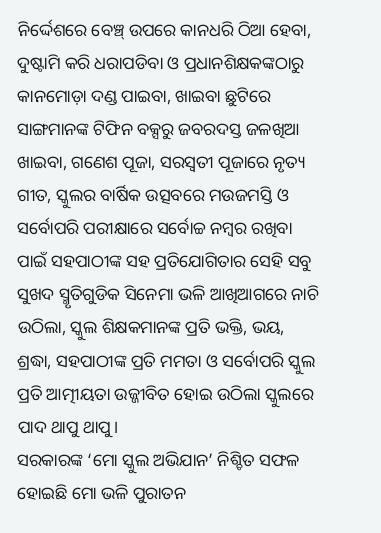ନିର୍ଦ୍ଦେଶରେ ବେଞ୍ଚ୍ ଉପରେ କାନଧରି ଠିଆ ହେବା, ଦୁଷ୍ଟାମି କରି ଧରାପଡିବା ଓ ପ୍ରଧାନଶିକ୍ଷକଙ୍କଠାରୁ କାନମୋଡ଼ା ଦଣ୍ଡ ପାଇବା, ଖାଇବା ଛୁଟିରେ ସାଙ୍ଗମାନଙ୍କ ଟିଫିନ ବକ୍ସରୁ ଜବରଦସ୍ତ ଜଳଖିଆ ଖାଇବା, ଗଣେଶ ପୂଜା, ସରସ୍ବତୀ ପୂଜାରେ ନୃତ୍ୟ ଗୀତ, ସ୍କୁଲର ବାର୍ଷିକ ଉତ୍ସବରେ ମଉଜମସ୍ତି ଓ ସର୍ବୋପରି ପରୀକ୍ଷାରେ ସର୍ବୋଚ୍ଚ ନମ୍ବର ରଖିବା ପାଇଁ ସହପାଠୀଙ୍କ ସହ ପ୍ରତିଯୋଗିତାର ସେହି ସବୁ ସୁଖଦ ସ୍ମୃତିଗୁଡିକ ସିନେମା ଭଳି ଆଖିଆଗରେ ନାଚି ଉଠିଲା, ସ୍କୁଲ ଶିକ୍ଷକମାନଙ୍କ ପ୍ରତି ଭକ୍ତି, ଭୟ, ଶ୍ରଦ୍ଧା, ସହପାଠୀଙ୍କ ପ୍ରତି ମମତା ଓ ସର୍ବୋପରି ସ୍କୁଲ ପ୍ରତି ଆତ୍ମୀୟତା ଉଜ୍ଜୀବିତ ହୋଇ ଉଠିଲା ସ୍କୁଲରେ ପାଦ ଥାପୁ ଥାପୁ।
ସରକାରଙ୍କ ‘ମୋ ସ୍କୁଲ ଅଭିଯାନ’ ନିଶ୍ଚିତ ସଫଳ ହୋଇଛି ମୋ ଭଳି ପୁରାତନ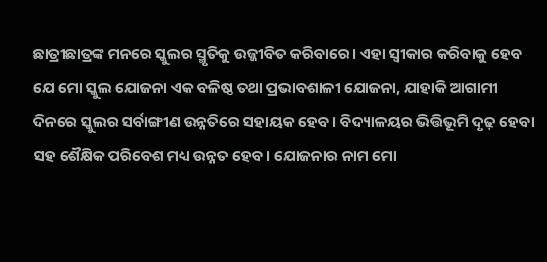ଛାତ୍ରୀଛାତ୍ରଙ୍କ ମନରେ ସ୍କୁଲର ସ୍ମୃତିକୁ ଉଜ୍ଜୀବିତ କରିବାରେ। ଏହା ସ୍ବୀକାର କରିବାକୁ ହେବ ଯେ ମୋ ସ୍କୁଲ ଯୋଜନା ଏକ ବଳିଷ୍ଠ ତଥା ପ୍ରଭାବଶାଳୀ ଯୋଜନା, ଯାହାକି ଆଗାମୀ ଦିନରେ ସ୍କୁଲର ସର୍ବାଙ୍ଗୀଣ ଉନ୍ନତିରେ ସହାୟକ ହେବ। ବିଦ୍ୟାଳୟର ଭିତ୍ତିଭୂମି ଦୃଢ଼ ହେବା ସହ ଶୈକ୍ଷିକ ପରିବେଶ ମଧ୍ୟ ଉନ୍ନତ ହେବ। ଯୋଜନାର ନାମ ମୋ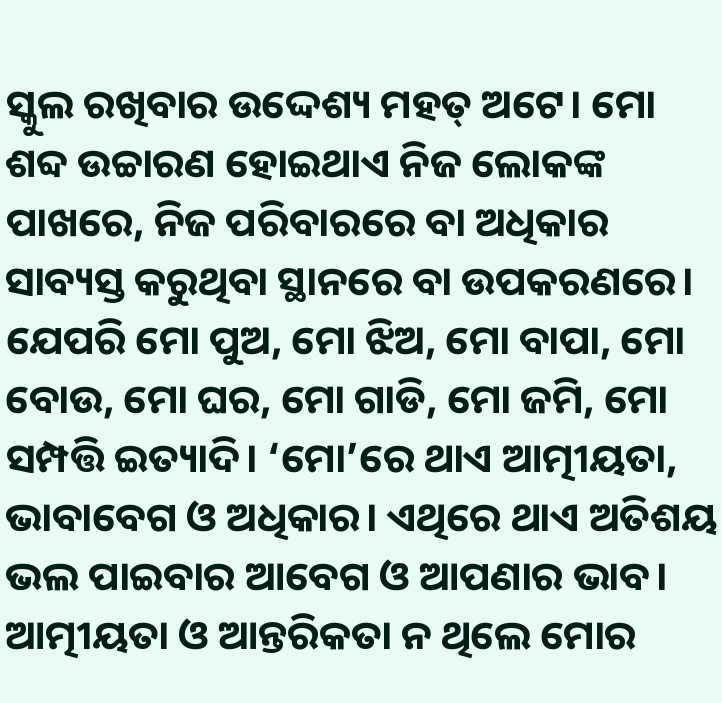ସ୍କୁଲ ରଖିବାର ଉଦ୍ଦେଶ୍ୟ ମହତ୍ ଅଟେ। ମୋ ଶବ୍ଦ ଉଚ୍ଚାରଣ ହୋଇଥାଏ ନିଜ ଲୋକଙ୍କ ପାଖରେ, ନିଜ ପରିବାରରେ ବା ଅଧିକାର ସାବ୍ୟସ୍ତ କରୁଥିବା ସ୍ଥାନରେ ବା ଉପକରଣରେ। ଯେପରି ମୋ ପୁଅ, ମୋ ଝିଅ, ମୋ ବାପା, ମୋ ବୋଉ, ମୋ ଘର, ମୋ ଗାଡି, ମୋ ଜମି, ମୋ ସମ୍ପତ୍ତି ଇତ୍ୟାଦି। ‘ମୋ’ରେ ଥାଏ ଆତ୍ମୀୟତା, ଭାବାବେଗ ଓ ଅଧିକାର। ଏଥିରେ ଥାଏ ଅତିଶୟ ଭଲ ପାଇବାର ଆବେଗ ଓ ଆପଣାର ଭାବ। ଆତ୍ମୀୟତା ଓ ଆନ୍ତରିକତା ନ ଥିଲେ ମୋର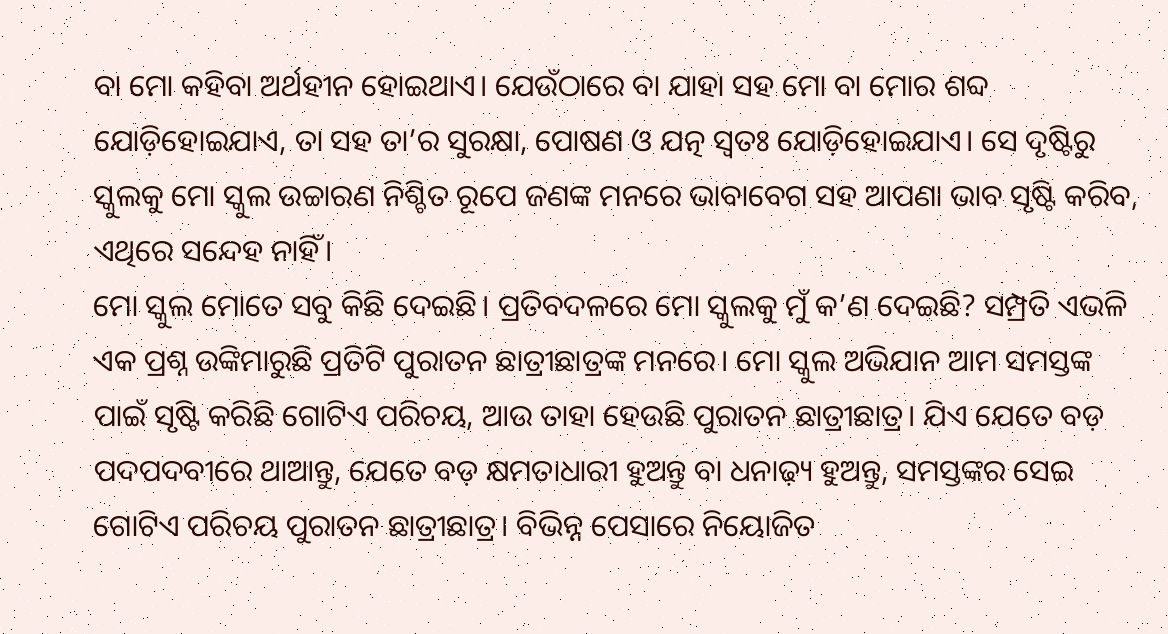ବା ମୋ କହିବା ଅର୍ଥହୀନ ହୋଇଥାଏ। ଯେଉଁଠାରେ ବା ଯାହା ସହ ମୋ ବା ମୋର ଶବ୍ଦ ଯୋଡ଼ିହୋଇଯାଏ, ତା ସହ ତା’ର ସୁରକ୍ଷା, ପୋଷଣ ଓ ଯତ୍ନ ସ୍ବତଃ ଯୋଡ଼ିହୋଇଯାଏ। ସେ ଦୃଷ୍ଟିରୁ ସ୍କୁଲକୁ ମୋ ସ୍କୁଲ ଉଚ୍ଚାରଣ ନିଶ୍ଚିତ ରୂପେ ଜଣଙ୍କ ମନରେ ଭାବାବେଗ ସହ ଆପଣା ଭାବ ସୃଷ୍ଟି କରିବ, ଏଥିରେ ସନ୍ଦେହ ନାହିଁ।
ମୋ ସ୍କୁଲ ମୋତେ ସବୁ କିଛି ଦେଇଛି। ପ୍ରତିବଦଳରେ ମୋ ସ୍କୁଲକୁ ମୁଁ କ’ଣ ଦେଇଛି? ସମ୍ପ୍ରତି ଏଭଳି ଏକ ପ୍ରଶ୍ନ ଉଙ୍କିମାରୁଛି ପ୍ରତିଟି ପୁରାତନ ଛାତ୍ରୀଛାତ୍ରଙ୍କ ମନରେ। ମୋ ସ୍କୁଲ ଅଭିଯାନ ଆମ ସମସ୍ତଙ୍କ ପାଇଁ ସୃଷ୍ଟି କରିଛି ଗୋଟିଏ ପରିଚୟ, ଆଉ ତାହା ହେଉଛି ପୁରାତନ ଛାତ୍ରୀଛାତ୍ର। ଯିଏ ଯେତେ ବଡ଼ ପଦପଦବୀରେ ଥାଆନ୍ତୁ, ଯେତେ ବଡ଼ କ୍ଷମତାଧାରୀ ହୁଅନ୍ତୁ ବା ଧନାଢ଼୍ୟ ହୁଅନ୍ତୁ, ସମସ୍ତଙ୍କର ସେଇ ଗୋଟିଏ ପରିଚୟ ପୁରାତନ ଛାତ୍ରୀଛାତ୍ର। ବିଭିନ୍ନ ପେସାରେ ନିୟୋଜିତ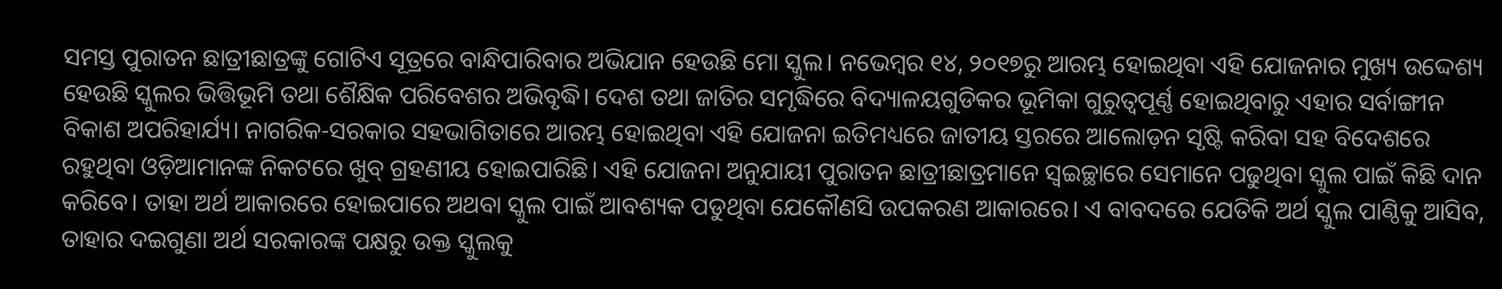ସମସ୍ତ ପୁରାତନ ଛାତ୍ରୀଛାତ୍ରଙ୍କୁ ଗୋଟିଏ ସୂତ୍ରରେ ବାନ୍ଧିପାରିବାର ଅଭିଯାନ ହେଉଛି ମୋ ସ୍କୁଲ। ନଭେମ୍ବର ୧୪, ୨୦୧୭ରୁ ଆରମ୍ଭ ହୋଇଥିବା ଏହି ଯୋଜନାର ମୁଖ୍ୟ ଉଦ୍ଦେଶ୍ୟ ହେଉଛି ସ୍କୁଲର ଭିତ୍ତିଭୂମି ତଥା ଶୈକ୍ଷିକ ପରିବେଶର ଅଭିବୃଦ୍ଧି। ଦେଶ ତଥା ଜାତିର ସମୃଦ୍ଧିରେ ବିଦ୍ୟାଳୟଗୁଡିକର ଭୂମିକା ଗୁରୁତ୍ୱପୂର୍ଣ୍ଣ ହୋଇଥିବାରୁ ଏହାର ସର୍ବାଙ୍ଗୀନ ବିକାଶ ଅପରିହାର୍ଯ୍ୟ। ନାଗରିକ-ସରକାର ସହଭାଗିତାରେ ଆରମ୍ଭ ହୋଇଥିବା ଏହି ଯୋଜନା ଇତିମଧ୍ୟରେ ଜାତୀୟ ସ୍ତରରେ ଆଲୋଡ଼ନ ସୃଷ୍ଟି କରିବା ସହ ବିଦେଶରେ ରହୁଥିବା ଓଡ଼ିଆମାନଙ୍କ ନିକଟରେ ଖୁବ୍ ଗ୍ରହଣୀୟ ହୋଇପାରିଛି। ଏହି ଯୋଜନା ଅନୁଯାୟୀ ପୁରାତନ ଛାତ୍ରୀଛାତ୍ରମାନେ ସ୍ବଇଚ୍ଛାରେ ସେମାନେ ପଢୁଥିବା ସ୍କୁଲ ପାଇଁ କିଛି ଦାନ କରିବେ। ତାହା ଅର୍ଥ ଆକାରରେ ହୋଇପାରେ ଅଥବା ସ୍କୁଲ ପାଇଁ ଆବଶ୍ୟକ ପଡୁଥିବା ଯେକୌଣସି ଉପକରଣ ଆକାରରେ। ଏ ବାବଦରେ ଯେତିକି ଅର୍ଥ ସ୍କୁଲ ପାଣ୍ଠିକୁ ଆସିବ, ତାହାର ଦଇଗୁଣା ଅର୍ଥ ସରକାରଙ୍କ ପକ୍ଷରୁ ଉକ୍ତ ସ୍କୁଲକୁ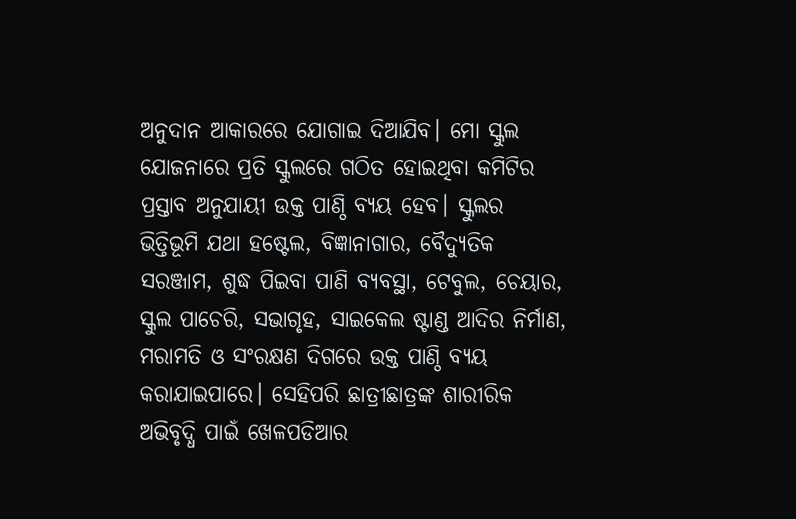ଅନୁଦାନ ଆକାରରେ ଯୋଗାଇ ଦିଆଯିବ। ମୋ ସ୍କୁଲ ଯୋଜନାରେ ପ୍ରତି ସ୍କୁଲରେ ଗଠିତ ହୋଇଥିବା କମିଟିର ପ୍ରସ୍ତାବ ଅନୁଯାୟୀ ଉକ୍ତ ପାଣ୍ଠି ବ୍ୟୟ ହେବ। ସ୍କୁଲର ଭିତ୍ତିଭୂମି ଯଥା ହଷ୍ଟେଲ, ବିଜ୍ଞାନାଗାର, ବୈଦ୍ୟୁତିକ ସରଞ୍ଜାମ, ଶୁଦ୍ଧ ପିଇବା ପାଣି ବ୍ୟବସ୍ଥା, ଟେବୁଲ, ଚେୟାର, ସ୍କୁଲ ପାଚେରି, ସଭାଗୃହ, ସାଇକେଲ ଷ୍ଟାଣ୍ଡ ଆଦିର ନିର୍ମାଣ, ମରାମତି ଓ ସଂରକ୍ଷଣ ଦିଗରେ ଉକ୍ତ ପାଣ୍ଠି ବ୍ୟୟ କରାଯାଇପାରେ। ସେହିପରି ଛାତ୍ରୀଛାତ୍ରଙ୍କ ଶାରୀରିକ ଅଭିବୃଦ୍ଧି ପାଇଁ ଖେଳପଡିଆର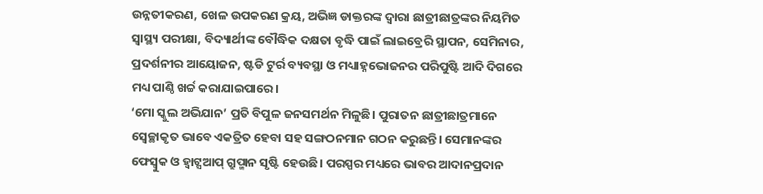ଉନ୍ନତୀକରଣ, ଖେଳ ଉପକରଣ କ୍ରୟ, ଅଭିଜ୍ଞ ଡାକ୍ତରଙ୍କ ଦ୍ୱାରା ଛାତ୍ରୀଛାତ୍ରଙ୍କର ନିୟମିତ ସ୍ବାସ୍ଥ୍ୟ ପରୀକ୍ଷା, ବିଦ୍ୟାର୍ଥୀଙ୍କ ବୌଦ୍ଧିକ ଦକ୍ଷତା ବୃଦ୍ଧି ପାଇଁ ଲାଇବ୍ରେରି ସ୍ଥାପନ, ସେମିନାର, ପ୍ରଦର୍ଶନୀର ଆୟୋଜନ, ଷ୍ଟଡି ଟୁର୍ର ବ୍ୟବସ୍ଥା ଓ ମଧ୍ୟାହ୍ନଭୋଜନର ପରିପୁଷ୍ଟି ଆଦି ଦିଗରେ ମଧ୍ୟ ପାଣ୍ଠି ଖର୍ଚ୍ଚ କରାଯାଇପାରେ।
‘ମୋ ସ୍କୁଲ ଅଭିଯାନ’ ପ୍ରତି ବିପୁଳ ଜନସମର୍ଥନ ମିଳୁଛି। ପୁରାତନ ଛାତ୍ରୀଛାତ୍ରମାନେ ସ୍ବେଚ୍ଛାକୃତ ଭାବେ ଏକତ୍ରିତ ହେବା ସହ ସଙ୍ଗଠନମାନ ଗଠନ କରୁଛନ୍ତି। ସେମାନଙ୍କର ଫେସ୍ବୁକ ଓ ହ୍ବାଟ୍ସଆପ୍ ଗ୍ରୁପ୍ମାନ ସୃଷ୍ଟି ହେଉଛି। ପରସ୍ପର ମଧ୍ୟରେ ଭାବର ଆଦାନପ୍ରଦାନ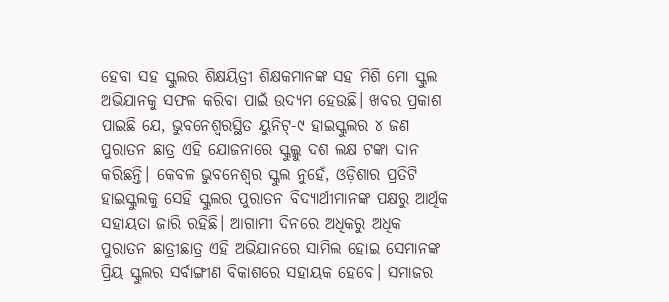ହେବା ସହ ସ୍କୁଲର ଶିକ୍ଷୟିତ୍ରୀ ଶିକ୍ଷକମାନଙ୍କ ସହ ମିଶି ମୋ ସ୍କୁଲ ଅଭିଯାନକୁ ସଫଳ କରିବା ପାଇଁ ଉଦ୍ୟମ ହେଉଛି। ଖବର ପ୍ରକାଶ ପାଇଛି ଯେ, ଭୁବନେଶ୍ୱରସ୍ଥିତ ୟୁନିଟ୍-୯ ହାଇସ୍କୁଲର ୪ ଜଣ ପୁରାତନ ଛାତ୍ର ଏହି ଯୋଜନାରେ ସ୍କୁଲ୍କୁ ଦଶ ଲକ୍ଷ ଟଙ୍କା ଦାନ କରିଛନ୍ତି। କେବଳ ଭୁବନେଶ୍ୱର ସ୍କୁଲ ନୁହେଁ, ଓଡ଼ିଶାର ପ୍ରତିଟି ହାଇସ୍କୁଲକୁ ସେହି ସ୍କୁଲର ପୁରାତନ ବିଦ୍ୟାର୍ଥୀମାନଙ୍କ ପକ୍ଷରୁ ଆର୍ଥିକ ସହାୟତା ଜାରି ରହିଛି। ଆଗାମୀ ଦିନରେ ଅଧିକରୁ ଅଧିକ ପୁରାତନ ଛାତ୍ରୀଛାତ୍ର ଏହି ଅଭିଯାନରେ ସାମିଲ ହୋଇ ସେମାନଙ୍କ ପ୍ରିୟ ସ୍କୁଲର ସର୍ବାଙ୍ଗୀଣ ବିକାଶରେ ସହାୟକ ହେବେ। ସମାଜର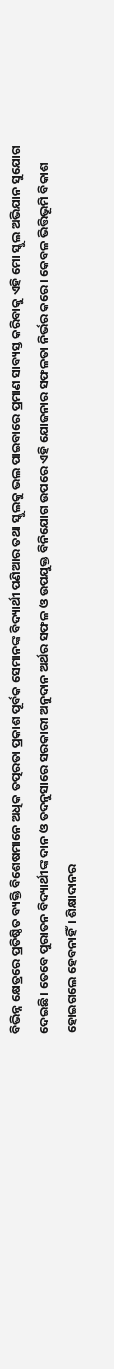ବିଭିନ୍ନ କ୍ଷେତ୍ରରେ ପ୍ରତିଷ୍ଠିତ ବ୍ୟକ୍ତି ବିଶେଷମାନେ ଅଧିକ ତତ୍ପରତା ପ୍ରକାଶ ପୂର୍ବକ ସେମାନଙ୍କ ବିଦ୍ୟାର୍ଥୀ ପଣିଆର ତଥା ସ୍କୁଲକୁ ଭଲ ପାଇବାରେ ପ୍ରମାଣ ସାବ୍ୟସ୍ତ କରିବାକୁ ଏହି ମୋ ସ୍କୁଲ ଅଭିଯାନ ସୁଯୋଗ ଦେଇଛି। ତେବେ ପୁରାତନ ବିଦ୍ୟାର୍ଥୀଙ୍କ ଦାନ ଓ ତଦନୁସାରେ ସରକାରୀ ଅନୁଦାନ ଅର୍ଥର ସଫଳ ଓ ଉପଯୁକ୍ତ ବିନିଯୋଗ ଉପରେ ଏହି ଯୋଜନାର ସଫଳତା ନିର୍ଭର କରେ। କେବଳ ଭିତ୍ତିଭୂମି ବିକାଶ ହୋଇଗଲେ ହେବନାହିଁ। ଶିକ୍ଷାଦାନର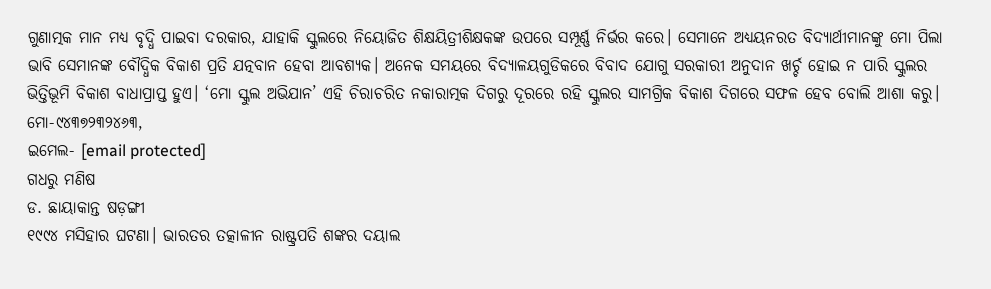ଗୁଣାତ୍ମକ ମାନ ମଧ୍ୟ ବୃଦ୍ଧି ପାଇବା ଦରକାର, ଯାହାକି ସ୍କୁଲରେ ନିୟୋଜିତ ଶିକ୍ଷୟିତ୍ରୀଶିକ୍ଷକଙ୍କ ଉପରେ ସମ୍ପୂର୍ଣ୍ଣ ନିର୍ଭର କରେ। ସେମାନେ ଅଧ୍ୟୟନରତ ବିଦ୍ୟାର୍ଥୀମାନଙ୍କୁ ମୋ ପିଲା ଭାବି ସେମାନଙ୍କ ବୌଦ୍ଧିକ ବିକାଶ ପ୍ରତି ଯତ୍ନବାନ ହେବା ଆବଶ୍ୟକ। ଅନେକ ସମୟରେ ବିଦ୍ୟାଳୟଗୁଡିକରେ ବିବାଦ ଯୋଗୁ ସରକାରୀ ଅନୁଦାନ ଖର୍ଚ୍ଚ ହୋଇ ନ ପାରି ସ୍କୁଲର ଭିତ୍ତିଭୂମି ବିକାଶ ବାଧାପ୍ରାପ୍ତ ହୁଏ। ‘ମୋ ସ୍କୁଲ ଅଭିଯାନ’ ଏହି ଚିରାଚରିତ ନକାରାତ୍ମକ ଦିଗରୁ ଦୂରରେ ରହି ସ୍କୁଲର ସାମଗ୍ରିକ ବିକାଶ ଦିଗରେ ସଫଳ ହେବ ବୋଲି ଆଶା କରୁ।
ମୋ-୯୪୩୭୨୩୨୪୬୩,
ଇମେଲ- [email protected]
ଗଧରୁ ମଣିଷ
ଡ. ଛାୟାକାନ୍ତ ଷଡ଼ଙ୍ଗୀ
୧୯୯୪ ମସିହାର ଘଟଣା। ଭାରତର ତତ୍କାଳୀନ ରାଷ୍ଟ୍ରପତି ଶଙ୍କର ଦୟାଲ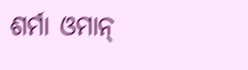ଶର୍ମା ଓମାନ୍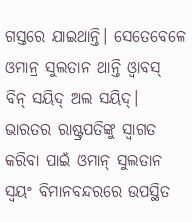ଗସ୍ତରେ ଯାଇଥାନ୍ତି। ସେତେବେଳେ ଓମାନ୍ର ସୁଲତାନ ଥାନ୍ତି ଓ୍ବାବସ୍ ବିନ୍ ସୟିଦ୍ ଅଲ ସୟିଦ୍। ଭାରତର ରାଷ୍ଟ୍ରପତିଙ୍କୁ ସ୍ବାଗତ କରିବା ପାଇଁ ଓମାନ୍ ସୁଲତାନ ସ୍ବୟଂ ବିମାନବନ୍ଦରରେ ଉପସ୍ଥିତ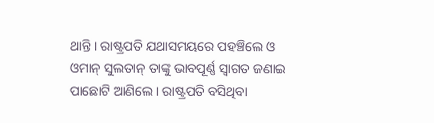ଥାନ୍ତି। ରାଷ୍ଟ୍ରପତି ଯଥାସମୟରେ ପହଞ୍ଚିଲେ ଓ ଓମାନ୍ ସୁଲତାନ୍ ତାଙ୍କୁ ଭାବପୂର୍ଣ୍ଣ ସ୍ବାଗତ ଜଣାଇ ପାଛୋଟି ଆଣିଲେ। ରାଷ୍ଟ୍ରପତି ବସିଥିବା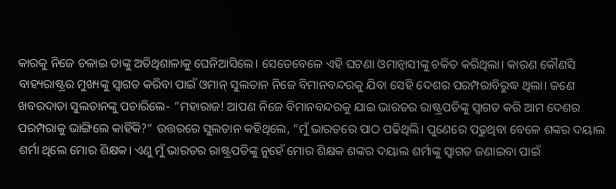କାରକୁ ନିଜେ ଚଳାଇ ତାଙ୍କୁ ଅତିଥିଶାଳାକୁ ଘେନିଆସିଲେ। ସେତେବେଳେ ଏହି ଘଟଣା ଓମାନ୍ବାସୀଙ୍କୁ ଚକିତ କରିଥିଲା। କାରଣ କୌଣସି ବାହ୍ୟରାଷ୍ଟ୍ରର ମୁଖ୍ୟଙ୍କୁ ସ୍ବାଗତ କରିବା ପାଇଁ ଓମାନ୍ ସୁଲତାନ ନିଜେ ବିମାନବନ୍ଦରକୁ ଯିବା ସେହି ଦେଶର ପରମ୍ପରାବିରୁଦ୍ଧ ଥିଲା। ଜଣେ ଖବରଦାତା ସୁଲତାନଙ୍କୁ ପଚାରିଲେ- ”ମହାରାଜ! ଆପଣ ନିଜେ ବିମାନବନ୍ଦରକୁ ଯାଇ ଭାରତର ରାଷ୍ଟ୍ରପତିଙ୍କୁ ସ୍ବାଗତ କରି ଆମ ଦେଶର ପରମ୍ପରାକୁ ଭାଙ୍ଗିଲେ କାହିଁକି?“ ଉତ୍ତରରେ ସୁଲତାନ କହିଥିଲେ, ”ମୁଁ ଭାରତରେ ପାଠ ପଢିଥିଲି। ପୁଣେରେ ପଢୁଥିବା ବେଳେ ଶଙ୍କର ଦୟାଲ ଶର୍ମା ଥିଲେ ମୋର ଶିକ୍ଷକ। ଏଣୁ ମୁଁ ଭାରତର ରାଷ୍ଟ୍ରପତିଙ୍କୁ ନୁହେଁ ମୋର ଶିକ୍ଷକ ଶଙ୍କର ଦୟାଲ ଶର୍ମାଙ୍କୁ ସ୍ବାଗତ ଜଣାଇବା ପାଇଁ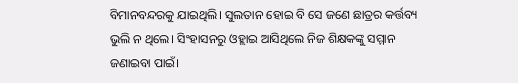ବିମାନବନ୍ଦରକୁ ଯାଇଥିଲି। ସୁଲତାନ ହୋଇ ବି ସେ ଜଣେ ଛାତ୍ରର କର୍ତ୍ତବ୍ୟ ଭୁଲି ନ ଥିଲେ। ସିଂହାସନରୁ ଓହ୍ଲାଇ ଆସିଥିଲେ ନିଜ ଶିକ୍ଷକଙ୍କୁ ସମ୍ମାନ ଜଣାଇବା ପାଇଁ।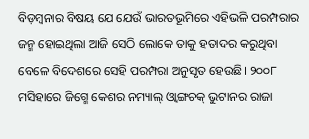ବିଡ଼ମ୍ବନାର ବିଷୟ ଯେ ଯେଉଁ ଭାରତଭୂମିରେ ଏହିଭଳି ପରମ୍ପରାର ଜନ୍ମ ହୋଇଥିଲା ଆଜି ସେଠି ଲୋକେ ତାକୁ ହତାଦର କରୁଥିବା ବେଳେ ବିଦେଶରେ ସେହି ପରମ୍ପରା ଅନୁସୃତ ହେଉଛି। ୨୦୦୮ ମସିହାରେ ଜିଗ୍ମେ କେଶର ନମ୍ୟାଲ୍ ଓ୍ବାଙ୍ଗଚକ୍ ଭୁଟାନର ରାଜା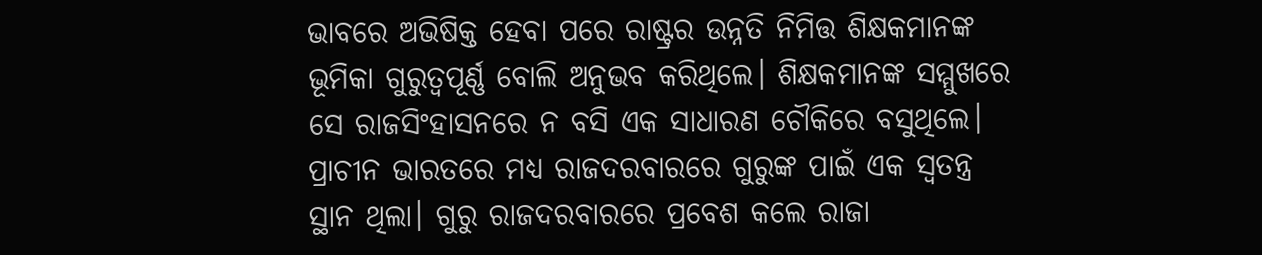ଭାବରେ ଅଭିଷିକ୍ତ ହେବା ପରେ ରାଷ୍ଟ୍ରର ଉନ୍ନତି ନିମିତ୍ତ ଶିକ୍ଷକମାନଙ୍କ ଭୂମିକା ଗୁରୁତ୍ୱପୂର୍ଣ୍ଣ ବୋଲି ଅନୁଭବ କରିଥିଲେ। ଶିକ୍ଷକମାନଙ୍କ ସମ୍ମୁଖରେ ସେ ରାଜସିଂହାସନରେ ନ ବସି ଏକ ସାଧାରଣ ଚୌକିରେ ବସୁଥିଲେ। ପ୍ରାଚୀନ ଭାରତରେ ମଧ୍ୟ ରାଜଦରବାରରେ ଗୁରୁଙ୍କ ପାଇଁ ଏକ ସ୍ବତନ୍ତ୍ର ସ୍ଥାନ ଥିଲା। ଗୁରୁ ରାଜଦରବାରରେ ପ୍ରବେଶ କଲେ ରାଜା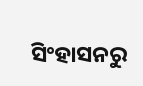ସିଂହାସନରୁ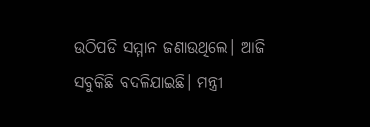ଉଠିପଡି ସମ୍ମାନ ଜଣାଉଥିଲେ। ଆଜି ସବୁକିଛି ବଦଳିଯାଇଛି। ମନ୍ତ୍ରୀ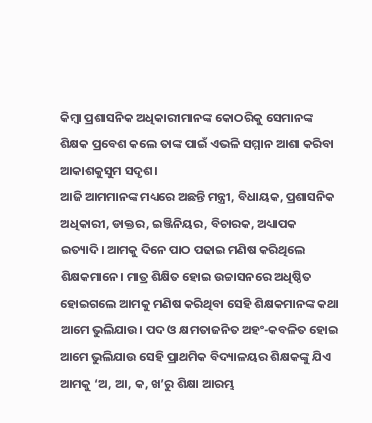କିମ୍ବା ପ୍ରଶାସନିକ ଅଧିକାରୀମାନଙ୍କ କୋଠରିକୁ ସେମାନଙ୍କ ଶିକ୍ଷକ ପ୍ରବେଶ କଲେ ତାଙ୍କ ପାଇଁ ଏଭଳି ସମ୍ମାନ ଆଶା କରିବା ଆକାଶକୁସୁମ ସଦୃଶ।
ଆଜି ଆମମାନଙ୍କ ମଧ୍ୟରେ ଅଛନ୍ତି ମନ୍ତ୍ରୀ, ବିଧାୟକ, ପ୍ରଶାସନିକ ଅଧିକାରୀ, ଡାକ୍ତର, ଇଞ୍ଜିନିୟର, ବିଚାରକ, ଅଧ୍ୟାପକ ଇତ୍ୟାଦି। ଆମକୁ ଦିନେ ପାଠ ପଢାଇ ମଣିଷ କରିଥିଲେ ଶିକ୍ଷକମାନେ। ମାତ୍ର ଶିକ୍ଷିତ ହୋଇ ଉଚ୍ଚାସନରେ ଅଧିଷ୍ଠିତ ହୋଇଗଲେ ଆମକୁ ମଣିଷ କରିଥିବା ସେହି ଶିକ୍ଷକମାନଙ୍କ କଥା ଆମେ ଭୁଲିଯାଉ। ପଦ ଓ କ୍ଷମତାଜନିତ ଅହଂ-କବଳିତ ହୋଇ ଆମେ ଭୁଲିଯାଉ ସେହି ପ୍ରାଥମିକ ବିଦ୍ୟାଳୟର ଶିକ୍ଷକଙ୍କୁ ଯିଏ ଆମକୁ ‘ଅ, ଆ, କ, ଖ’ରୁ ଶିକ୍ଷା ଆରମ୍ଭ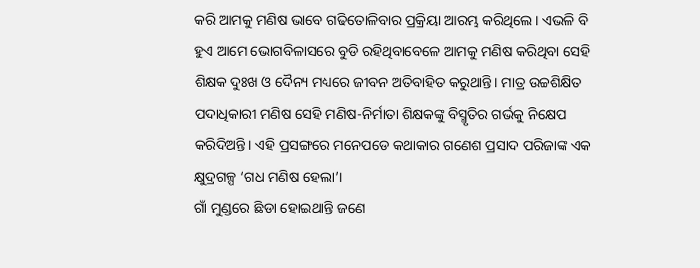କରି ଆମକୁ ମଣିଷ ଭାବେ ଗଢିତୋଳିବାର ପ୍ରକ୍ରିୟା ଆରମ୍ଭ କରିଥିଲେ। ଏଭଳି ବି ହୁଏ ଆମେ ଭୋଗବିଳାସରେ ବୁଡି ରହିଥିବାବେଳେ ଆମକୁ ମଣିଷ କରିଥିବା ସେହି ଶିକ୍ଷକ ଦୁଃଖ ଓ ଦୈନ୍ୟ ମଧ୍ୟରେ ଜୀବନ ଅତିବାହିତ କରୁଥାନ୍ତି। ମାତ୍ର ଉଚ୍ଚଶିକ୍ଷିତ ପଦାଧିକାରୀ ମଣିଷ ସେହି ମଣିଷ-ନିର୍ମାତା ଶିକ୍ଷକଙ୍କୁ ବିସ୍ମୃତିର ଗର୍ଭକୁ ନିକ୍ଷେପ କରିଦିଅନ୍ତି। ଏହି ପ୍ରସଙ୍ଗରେ ମନେପଡେ କଥାକାର ଗଣେଶ ପ୍ରସାଦ ପରିଜାଙ୍କ ଏକ କ୍ଷୁଦ୍ରଗଳ୍ପ ‘ଗଧ ମଣିଷ ହେଲା’।
ଗାଁ ମୁଣ୍ଡରେ ଛିଡା ହୋଇଥାନ୍ତି ଜଣେ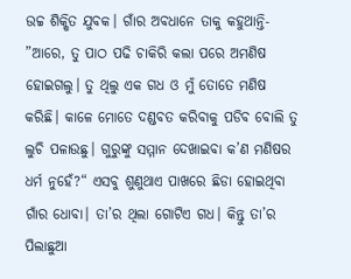ଉଚ୍ଚ ଶିକ୍ଷିତ ଯୁବକ। ଗାଁର ଅବଧାନେ ତାକୁ କହୁଥାନ୍ତି- ”ଆରେ, ତୁ ପାଠ ପଢି ଚାକିରି କଲା ପରେ ଅମଣିଷ ହୋଇଗଲୁ। ତୁ ଥିଲୁ ଏକ ଗଧ ଓ ମୁଁ ତୋତେ ମଣିଷ କରିଛି। କାଳେ ମୋତେ ଦଣ୍ଡବତ କରିବାକୁ ପଡିବ ବୋଲି ତୁ ଲୁଚି ପଳାଉଛୁ। ଗୁରୁଙ୍କୁ ସମ୍ମାନ ଦେଖାଇବା କ’ଣ ମଣିଷର ଧର୍ମ ନୁହେଁ?“ ଏସବୁ ଶୁଣୁଥାଏ ପାଖରେ ଛିଡା ହୋଇଥିବା ଗାଁର ଧୋବା। ତା’ର ଥିଲା ଗୋଟିଏ ଗଧ। କିନ୍ତୁ ତା’ର ପିଲାଛୁଆ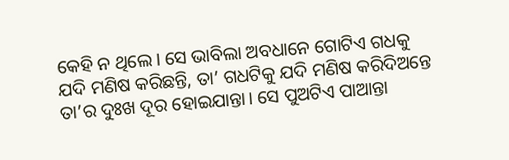କେହି ନ ଥିଲେ। ସେ ଭାବିଲା ଅବଧାନେ ଗୋଟିଏ ଗଧକୁ ଯଦି ମଣିଷ କରିଛନ୍ତି, ତା’ ଗଧଟିକୁ ଯଦି ମଣିଷ କରିଦିଅନ୍ତେ ତା’ର ଦୁଃଖ ଦୂର ହୋଇଯାନ୍ତା। ସେ ପୁଅଟିଏ ପାଆନ୍ତା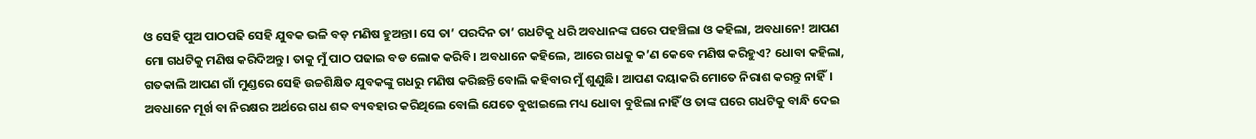ଓ ସେହି ପୁଅ ପାଠପଢି ସେହି ଯୁବକ ଭଳି ବଡ଼ ମଣିଷ ହୁଅନ୍ତା। ସେ ତା’ ପରଦିନ ତା’ ଗଧଟିକୁ ଧରି ଅବଧାନଙ୍କ ଘରେ ପହଞ୍ଚିଲା ଓ କହିଲା, ଅବଧାନେ! ଆପଣ ମୋ ଗଧଟିକୁ ମଣିଷ କରିଦିଅନ୍ତୁ। ତାକୁ ମୁଁ ପାଠ ପଢାଇ ବଡ ଲୋକ କରିବି। ଅବଧାନେ କହିଲେ, ଆରେ ଗଧକୁ କ’ଣ କେବେ ମଣିଷ କରିହୁଏ? ଧୋବା କହିଲା, ଗତକାଲି ଆପଣ ଗାଁ ମୁଣ୍ଡରେ ସେହି ଉଚ୍ଚଶିକ୍ଷିତ ଯୁବକଙ୍କୁ ଗଧରୁ ମଣିଷ କରିଛନ୍ତି ବୋଲି କହିବାର ମୁଁ ଶୁଣୁଛି। ଆପଣ ଦୟାକରି ମୋତେ ନିରାଶ କରନ୍ତୁ ନାହିଁ। ଅବଧାନେ ମୂର୍ଖ ବା ନିରକ୍ଷର ଅର୍ଥରେ ଗଧ ଶବ୍ଦ ବ୍ୟବହାର କରିଥିଲେ ବୋଲି ଯେତେ ବୁଝାଇଲେ ମଧ୍ୟ ଧୋବା ବୁଝିଲା ନାହିଁ ଓ ତାଙ୍କ ଘରେ ଗଧଟିକୁ ବାନ୍ଧି ଦେଇ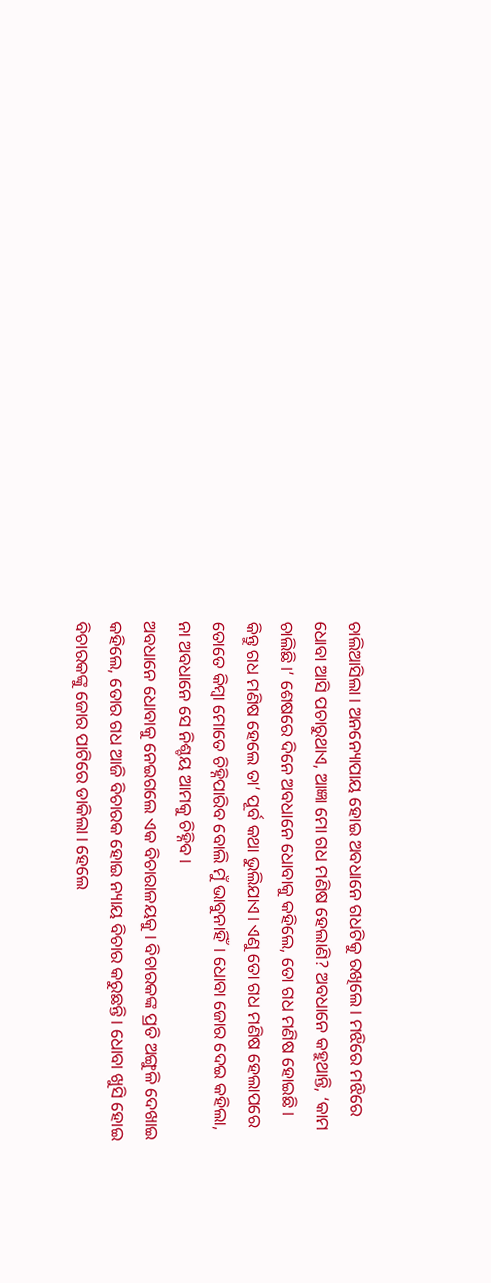ଚାଲିଆସିଲା। ଅନନ୍ୟୋପାୟ ହୋଇ ଅବଧାନେ ଗଧଟିକୁ ରଖିଲେ। ମଝିରେ ମଝିରେ ଧୋବା ଆସି ପଚାରୁଥାଏ, ଆଜ୍ଞା ମୋ ଗଧ ମଣିଷ ହେଲାଣି? ଅବଧାନେ କହୁଥାନ୍ତି, ‘କାମ ଚାଲିଛି।’ ଶେଷରେ ଦିନେ ଅବଧାନେ ଧୋବାକୁ କହିଲେ, ତୋ ଗଧ ମଣିଷ ହୋଇଛି। କିନ୍ତୁ ଗଧ ମଣିଷ ହେଲେ ତା’ ପୂର୍ବ କଥା ଭୁଲିଯାଏ। ଏଣୁ ତୋ ଗଧ ମଣିଷ ହେଲାପରେ ତୋତେ କିମ୍ବା ମୋତେ ଚିହ୍ନିପାରିବ ବୋଲି ମୁଁ ଭାବୁନାହିଁ। ଧୋବା ଜୋର ଦେଇ କହିଲା, ନା ଅବଧାନେ ସେ ନିଶ୍ଚୟ ଆମକୁ ଚିହ୍ନିବ।
ଅବଧାନେ ଧୋବାକୁ ନେଇଗଲେ ଏକ ବିଚାରାଳୟକୁ। ବିଚାରକଙ୍କ ପ୍ରତି ଅଙ୍ଗୁଳି ଦେଖାଇ କହିଲେ, ତୋର ଗଧ ଆଜି ବିଚାରକ ହୋଇ ନ୍ୟାୟ ବିଚାର କରୁଛନ୍ତି। ଧୋବା ଖୁସି ହୋଇ ବିଚାରକଙ୍କୁ ଜୋର ପାଟିରେ ଡାକିଲା। ହେଲେ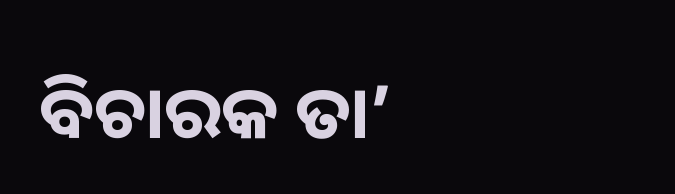ବିଚାରକ ତା’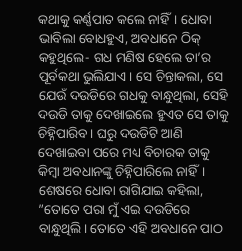କଥାକୁ କର୍ଣ୍ଣପାତ କଲେ ନାହିଁ। ଧୋବା ଭାବିଲା ବୋଧହୁଏ, ଅବଧାନେ ଠିକ୍ କହୁଥିଲେ- ଗଧ ମଣିଷ ହେଲେ ତା’ର ପୂର୍ବକଥା ଭୁଲିଯାଏ। ସେ ଚିନ୍ତାକଲା, ସେ ଯେଉଁ ଦଉଡିରେ ଗଧକୁ ବାନ୍ଧୁଥିଲା, ସେହି ଦଉଡି ତାକୁ ଦେଖାଇଲେ ହୁଏତ ସେ ତାକୁ ଚିହ୍ନିପାରିବ। ଘରୁ ଦଉଡିଟି ଆଣି ଦେଖାଇବା ପରେ ମଧ୍ୟ ବିଚାରକ ତାକୁ କିମ୍ବା ଅବଧାନଙ୍କୁ ଚିହ୍ନିପାରିଲେ ନାହିଁ। ଶେଷରେ ଧୋବା ରାଗିଯାଇ କହିଲା, ”ତୋତେ ପରା ମୁଁ ଏଇ ଦଉଡିରେ ବାନ୍ଧୁଥିଲି। ତୋତେ ଏହି ଅବଧାନେ ପାଠ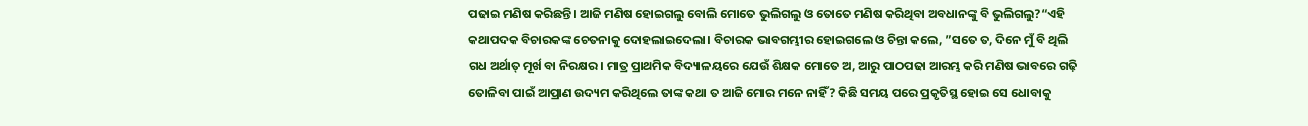ପଢାଇ ମଣିଷ କରିଛନ୍ତି। ଆଜି ମଣିଷ ହୋଇଗଲୁ ବୋଲି ମୋତେ ଭୁଲିଗଲୁ ଓ ତୋତେ ମଣିଷ କରିଥିବା ଅବଧାନଙ୍କୁ ବି ଭୁଲିଗଲୁ?“ଏହି କଥାପଦକ ବିଚାରକଙ୍କ ଚେତନାକୁ ଦୋହଲାଇଦେଲା। ବିଚାରକ ଭାବଗମ୍ଭୀର ହୋଇଗଲେ ଓ ଚିନ୍ତା କଲେ, ”ସତେ ତ, ଦିନେ ମୁଁ ବି ଥିଲି ଗଧ ଅର୍ଥାତ୍ ମୂର୍ଖ ବା ନିରକ୍ଷର। ମାତ୍ର ପ୍ରାଥମିକ ବିଦ୍ୟାଳୟରେ ଯେଉଁ ଶିକ୍ଷକ ମୋତେ ଅ, ଆରୁ ପାଠପଢା ଆରମ୍ଭ କରି ମଣିଷ ଭାବରେ ଗଢ଼ି ତୋଳିବା ପାଇଁ ଆପ୍ରାଣ ଉଦ୍ୟମ କରିଥିଲେ ତାଙ୍କ କଥା ତ ଆଜି ମୋର ମନେ ନାହିଁ? କିଛି ସମୟ ପରେ ପ୍ରକୃତିସ୍ଥ ହୋଇ ସେ ଧୋବାକୁ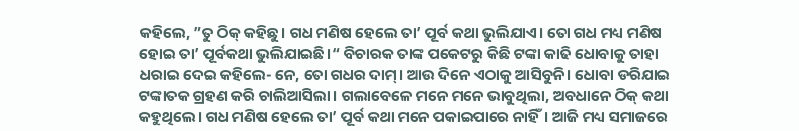କହିଲେ, ”ତୁ ଠିକ୍ କହିଛୁ। ଗଧ ମଣିଷ ହେଲେ ତା’ ପୂର୍ବ କଥା ଭୁଲିଯାଏ। ତୋ ଗଧ ମଧ୍ୟ ମଣିଷ ହୋଇ ତା’ ପୂର୍ବକଥା ଭୁଲିଯାଇଛି।“ ବିଚାରକ ତାଙ୍କ ପକେଟରୁ କିଛି ଟଙ୍କା କାଢି ଧୋବାକୁ ତାହା ଧରାଇ ଦେଇ କହିଲେ- ନେ, ତୋ ଗଧର ଦାମ୍। ଆଉ ଦିନେ ଏଠାକୁ ଆସିବୁନି। ଧୋବା ଡରିଯାଇ ଟଙ୍କାତକ ଗ୍ରହଣ କରି ଚାଲିଆସିଲା। ଗଲାବେଳେ ମନେ ମନେ ଭାବୁଥିଲା, ଅବଧାନେ ଠିକ୍ କଥା କହୁଥିଲେ। ଗଧ ମଣିଷ ହେଲେ ତା’ ପୂର୍ବ କଥା ମନେ ପକାଇପାରେ ନାହିଁ। ଆଜି ମଧ୍ୟ ସମାଜରେ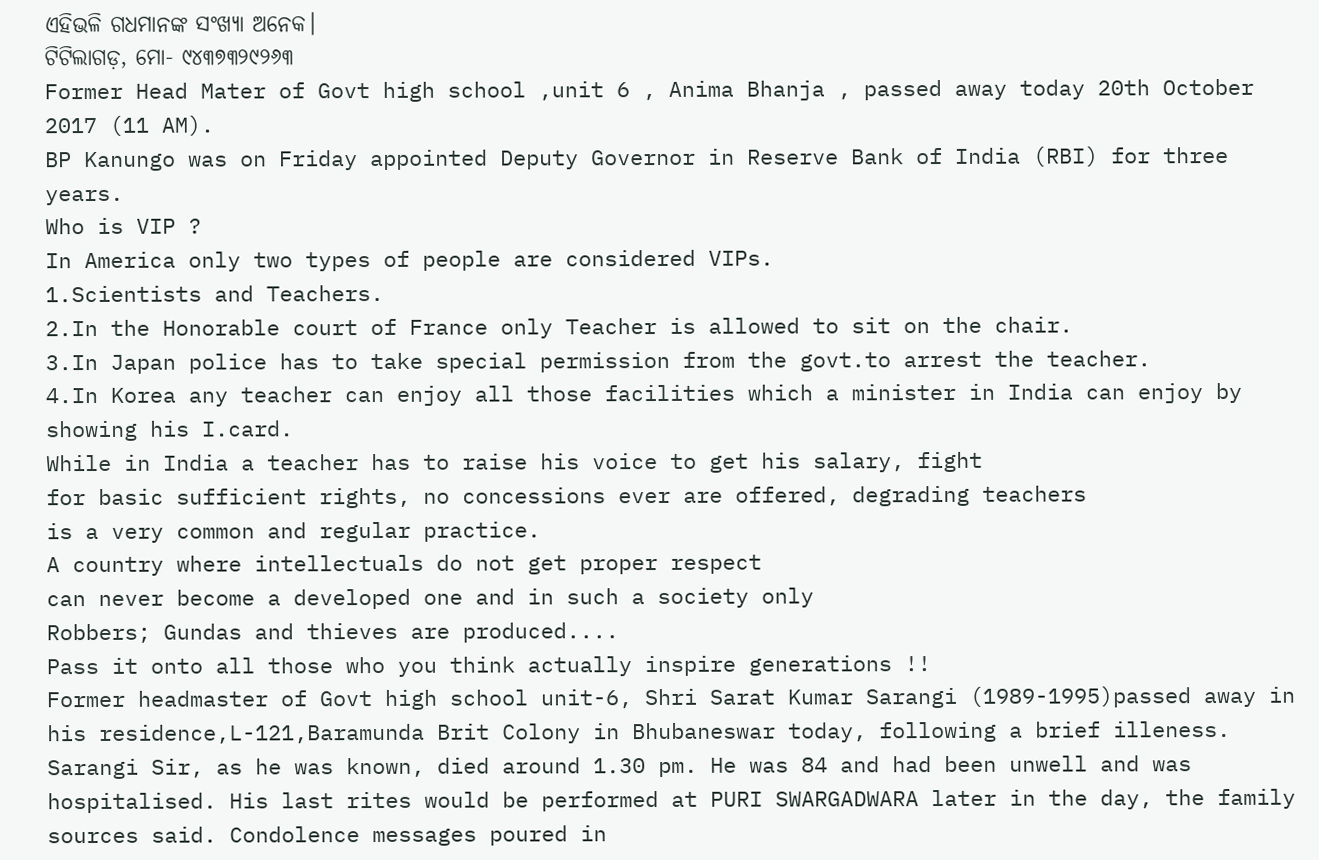ଏହିଭଳି ଗଧମାନଙ୍କ ସଂଖ୍ୟା ଅନେକ।
ଟିଟିଲାଗଡ଼, ମୋ- ୯୪୩୭୩୨୯୨୬୩
Former Head Mater of Govt high school ,unit 6 , Anima Bhanja , passed away today 20th October 2017 (11 AM).
BP Kanungo was on Friday appointed Deputy Governor in Reserve Bank of India (RBI) for three years.
Who is VIP ?
In America only two types of people are considered VIPs.
1.Scientists and Teachers.
2.In the Honorable court of France only Teacher is allowed to sit on the chair.
3.In Japan police has to take special permission from the govt.to arrest the teacher.
4.In Korea any teacher can enjoy all those facilities which a minister in India can enjoy by showing his I.card.
While in India a teacher has to raise his voice to get his salary, fight
for basic sufficient rights, no concessions ever are offered, degrading teachers
is a very common and regular practice.
A country where intellectuals do not get proper respect
can never become a developed one and in such a society only
Robbers; Gundas and thieves are produced....
Pass it onto all those who you think actually inspire generations !!
Former headmaster of Govt high school unit-6, Shri Sarat Kumar Sarangi (1989-1995)passed away in his residence,L-121,Baramunda Brit Colony in Bhubaneswar today, following a brief illeness. Sarangi Sir, as he was known, died around 1.30 pm. He was 84 and had been unwell and was hospitalised. His last rites would be performed at PURI SWARGADWARA later in the day, the family sources said. Condolence messages poured in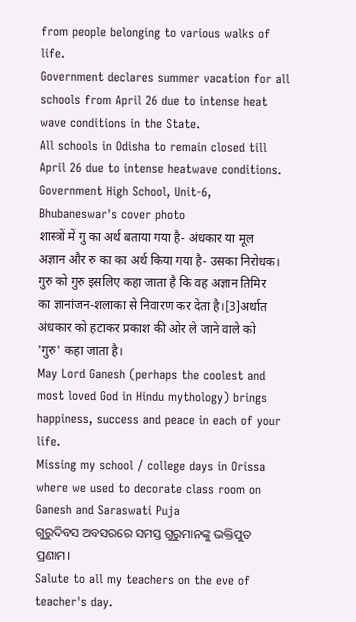from people belonging to various walks of life.
Government declares summer vacation for all schools from April 26 due to intense heat wave conditions in the State.
All schools in Odisha to remain closed till April 26 due to intense heatwave conditions.
Government High School, Unit-6, Bhubaneswar's cover photo
शास्त्रों में गु का अर्थ बताया गया है- अंधकार या मूल अज्ञान और रु का का अर्थ किया गया है- उसका निरोधक। गुरु को गुरु इसलिए कहा जाता है कि वह अज्ञान तिमिर का ज्ञानांजन-शलाका से निवारण कर देता है।[3]अर्थात अंधकार को हटाकर प्रकाश की ओर ले जाने वाले को 'गुरु' कहा जाता है।
May Lord Ganesh (perhaps the coolest and most loved God in Hindu mythology) brings happiness, success and peace in each of your life.
Missing my school / college days in Orissa where we used to decorate class room on Ganesh and Saraswati Puja
ଗୁରୁଦିବସ ଅବସରରେ ସମସ୍ତ ଗୁରୁମାନଙ୍କୁ ଭକ୍ତିପୁତ ପ୍ରଣାମ।
Salute to all my teachers on the eve of teacher's day.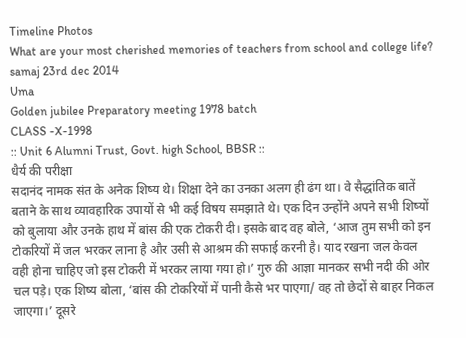Timeline Photos
What are your most cherished memories of teachers from school and college life?
samaj 23rd dec 2014
Uma
Golden jubilee Preparatory meeting 1978 batch
CLASS -X-1998
:: Unit 6 Alumni Trust, Govt. high School, BBSR ::
धैर्य की परीक्षा
सदानंद नामक संत के अनेक शिष्य थे। शिक्षा देने का उनका अलग ही ढंग था। वे सैद्धांतिक बातें बताने के साथ व्यावहारिक उपायों से भी कई विषय समझाते थे। एक दिन उन्होंने अपने सभी शिष्यों को बुलाया और उनके हाथ में बांस की एक टोकरी दी। इसके बाद वह बोले, ‘आज तुम सभी को इन टोकरियों में जल भरकर लाना है और उसी से आश्रम की सफाई करनी है। याद रखना जल केवल वही होना चाहिए जो इस टोकरी में भरकर लाया गया हो।’ गुरु की आज्ञा मानकर सभी नदी की ओर चल पड़े। एक शिष्य बोला, ‘बांस की टोकरियों में पानी कैसे भर पाएगा/ वह तो छेदों से बाहर निकल जाएगा।’ दूसरे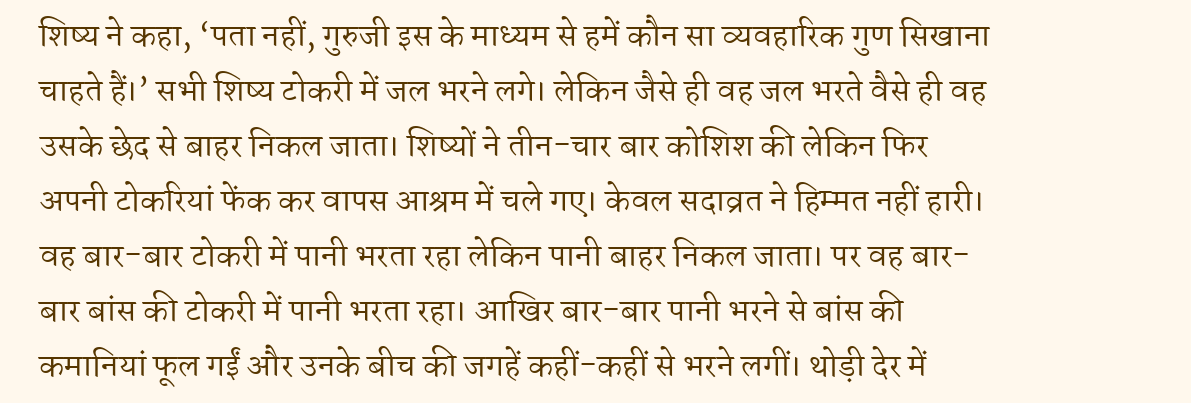शिष्य ने कहा, ‘पता नहीं, गुरुजी इस के माध्यम से हमें कौन सा व्यवहारिक गुण सिखाना चाहते हैं।’ सभी शिष्य टोकरी में जल भरने लगे। लेकिन जैसे ही वह जल भरते वैसे ही वह उसके छेद से बाहर निकल जाता। शिष्यों ने तीन-चार बार कोशिश की लेकिन फिर अपनी टोकरियां फेंक कर वापस आश्रम में चले गए। केवल सदाव्रत ने हिम्मत नहीं हारी। वह बार-बार टोकरी में पानी भरता रहा लेकिन पानी बाहर निकल जाता। पर वह बार-बार बांस की टोकरी में पानी भरता रहा। आखिर बार-बार पानी भरने से बांस की कमानियां फूल गईं और उनके बीच की जगहें कहीं-कहीं से भरने लगीं। थोड़ी देर में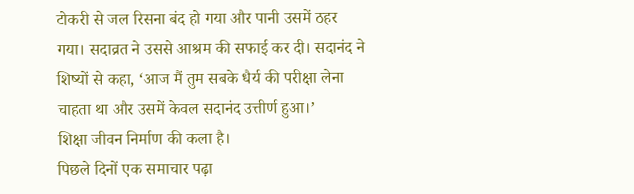टोकरी से जल रिसना बंद हो गया और पानी उसमें ठहर गया। सदाव्रत ने उससे आश्रम की सफाई कर दी। सदानंद ने शिष्यों से कहा, ‘आज मैं तुम सबके धैर्य की परीक्षा लेना चाहता था और उसमें केवल सदानंद उत्तीर्ण हुआ।’
शिक्षा जीवन निर्माण की कला है।
पिछले दिनों एक समाचार पढ़ा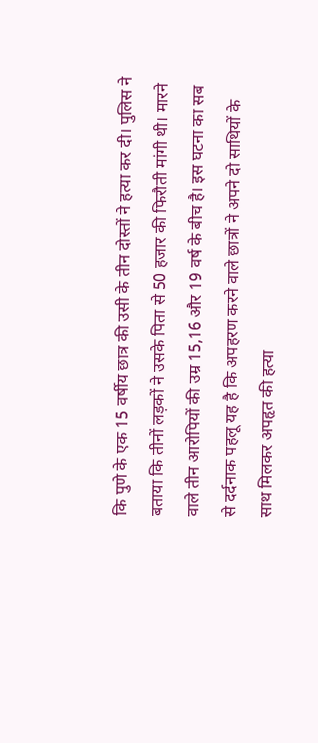कि पुणे के एक 15 वर्षीय छात्र की उसी के तीन दोस्तों ने हत्या कर दी। पुलिस ने बताया कि तीनों लड़कों ने उसके पिता से 50 हजार की फिरौती मांगी थी। मारने वाले तीन आरोपियों की उम्र 15,16 और 19 वर्ष के बीच है। इस घटना का सब से दर्दनाक पहलू यह है कि अपहरण करने वाले छात्रों ने अपने दो साथियों के साथ मिलकर अपहृत की हत्या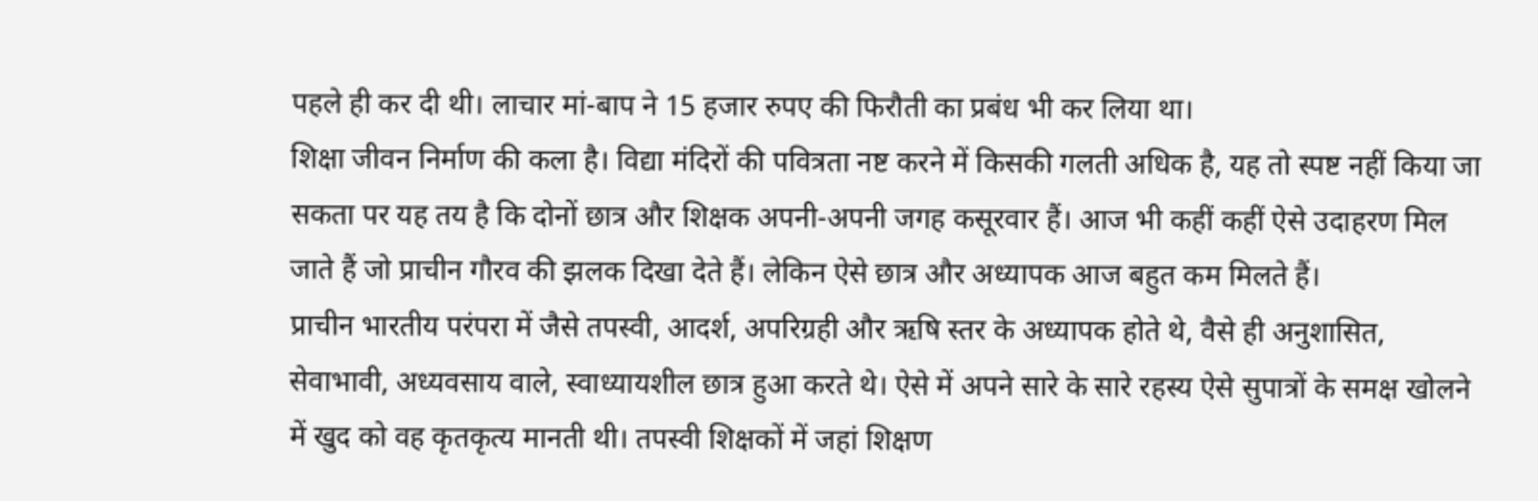पहले ही कर दी थी। लाचार मां-बाप ने 15 हजार रुपए की फिरौती का प्रबंध भी कर लिया था।
शिक्षा जीवन निर्माण की कला है। विद्या मंदिरों की पवित्रता नष्ट करने में किसकी गलती अधिक है, यह तो स्पष्ट नहीं किया जा सकता पर यह तय है कि दोनों छात्र और शिक्षक अपनी-अपनी जगह कसूरवार हैं। आज भी कहीं कहीं ऐसे उदाहरण मिल जाते हैं जो प्राचीन गौरव की झलक दिखा देते हैं। लेकिन ऐसे छात्र और अध्यापक आज बहुत कम मिलते हैं।
प्राचीन भारतीय परंपरा में जैसे तपस्वी, आदर्श, अपरिग्रही और ऋषि स्तर के अध्यापक होते थे, वैसे ही अनुशासित, सेवाभावी, अध्यवसाय वाले, स्वाध्यायशील छात्र हुआ करते थे। ऐसे में अपने सारे के सारे रहस्य ऐसे सुपात्रों के समक्ष खोलने में खुद को वह कृतकृत्य मानती थी। तपस्वी शिक्षकों में जहां शिक्षण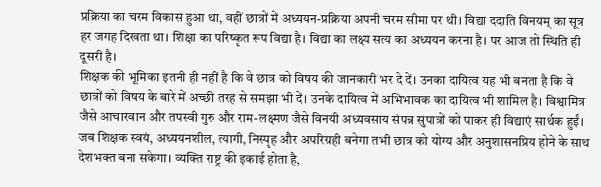प्रक्रिया का चरम विकास हुआ था, वहीं छात्रों में अध्ययन-प्रक्रिया अपनी चरम सीमा पर थी। विद्या ददाति विनयम् का सूत्र हर जगह दिखता था। शिक्षा का परिष्कृत रूप विद्या है। विद्या का लक्ष्य सत्य का अध्ययन करना है। पर आज तो स्थिति ही दूसरी है।
शिक्षक की भूमिका इतनी ही नहीं है कि वे छात्र को विषय की जानकारी भर दे दें। उनका दायित्व यह भी बनता है कि वे छात्रों को विषय के बारे में अच्छी तरह से समझा भी दें। उनके दायित्व में अभिभावक का दायित्व भी शामिल है। विश्वामित्र जैसे आचारवान और तपस्वी गुरु और राम-लक्ष्मण जैसे विनयी अध्यवसाय संपन्न सुपात्रों को पाकर ही विद्याएं सार्थक हुईं।
जब शिक्षक स्वयं, अध्ययनशील, त्यागी, निस्पृह और अपरिग्रही बनेगा तभी छात्र को योग्य और अनुशासनप्रिय होने के साथ देशभक्त बना सकेगा। व्यक्ति राष्ट्र की इकाई होता है,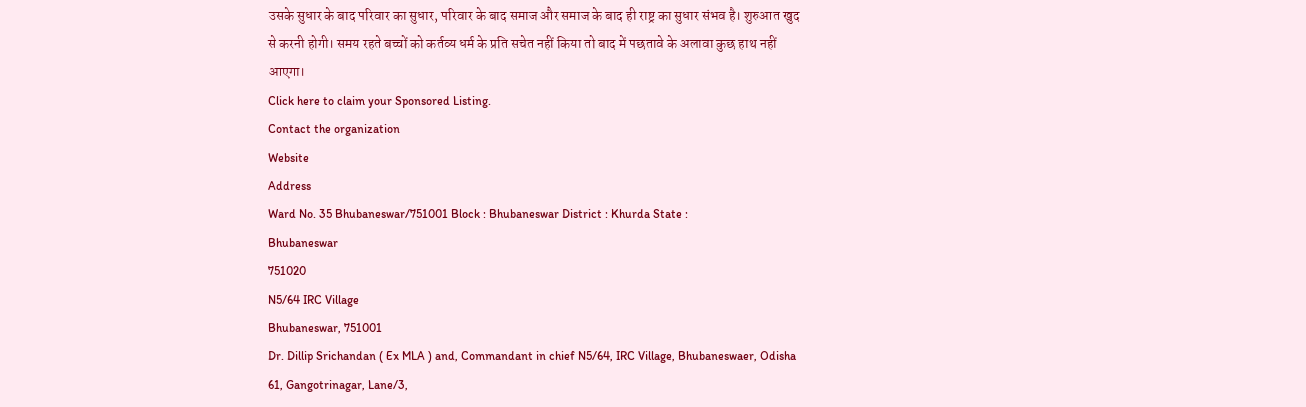उसके सुधार के बाद परिवार का सुधार, परिवार के बाद समाज और समाज के बाद ही राष्ट्र का सुधार संभव है। शुरुआत खुद से करनी होगी। समय रहते बच्चों को कर्तव्य धर्म के प्रति सचेत नहीं किया तो बाद में पछतावे के अलावा कुछ हाथ नहीं आएगा।
Click here to claim your Sponsored Listing.
Contact the organization
Website
Address
Ward No. 35 Bhubaneswar/751001 Block : Bhubaneswar District : Khurda State :
Bhubaneswar
751020
N5/64 IRC Village
Bhubaneswar, 751001
Dr. Dillip Srichandan ( Ex MLA ) and, Commandant in chief N5/64, IRC Village, Bhubaneswaer, Odisha
61, Gangotrinagar, Lane/3,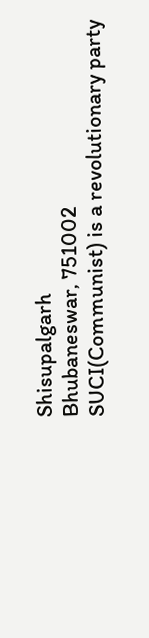Shisupalgarh
Bhubaneswar, 751002
SUCI(Communist) is a revolutionary party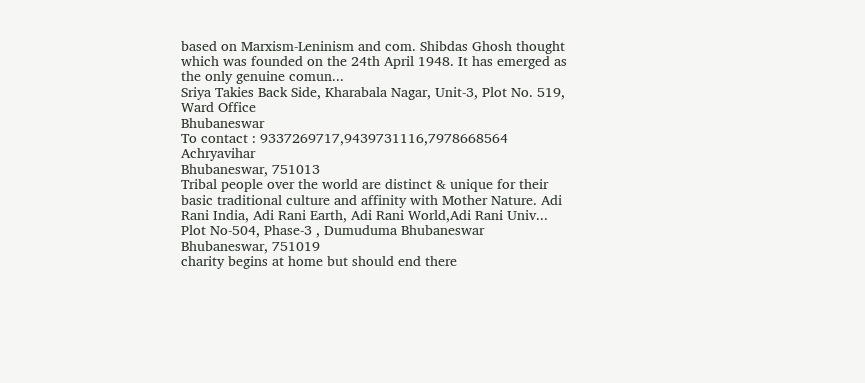based on Marxism-Leninism and com. Shibdas Ghosh thought which was founded on the 24th April 1948. It has emerged as the only genuine comun...
Sriya Takies Back Side, Kharabala Nagar, Unit-3, Plot No. 519, Ward Office
Bhubaneswar
To contact : 9337269717,9439731116,7978668564
Achryavihar
Bhubaneswar, 751013
Tribal people over the world are distinct & unique for their basic traditional culture and affinity with Mother Nature. Adi Rani India, Adi Rani Earth, Adi Rani World,Adi Rani Univ...
Plot No-504, Phase-3 , Dumuduma Bhubaneswar
Bhubaneswar, 751019
charity begins at home but should end there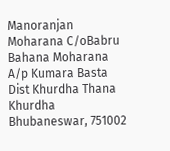Manoranjan Moharana C/oBabru Bahana Moharana A/p Kumara Basta Dist Khurdha Thana Khurdha
Bhubaneswar, 751002